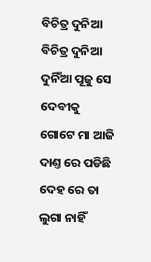ବିଚିତ୍ର ଦୁନିଆ
ବିଚିତ୍ର ଦୁନିଆ
ଦୁନିଁଆ ପୂଜୁ ସେ ଦେବୀକୁ
ଗୋଟେ ମା ଆଜି ଦାଣ୍ତ ରେ ପଡିଛି
ଦେହ ରେ ତା ଲୁଗା ନାହିଁ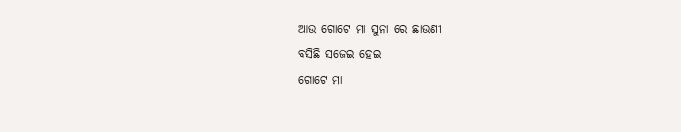ଆଉ ଗୋଟେ ମା ସୁନା ରେ ଛାଉଣୀ
ବସିଛି ସଜେଇ ହେଇ
ଗୋଟେ ମା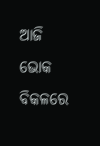ଆଜି ଭୋକ ବିକଳରେ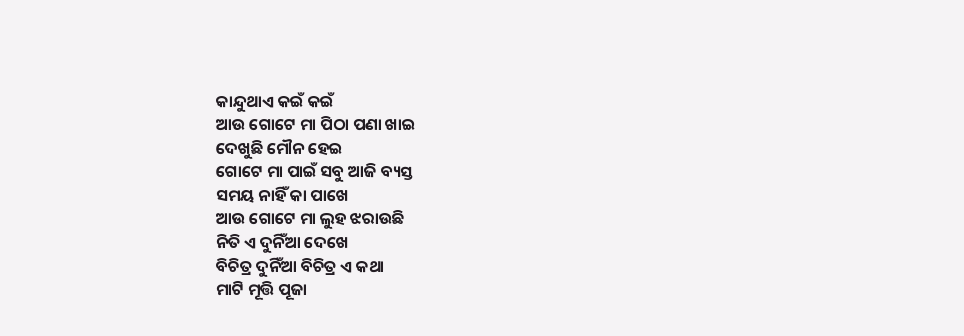କାନ୍ଦୁଥାଏ କଇଁ କଇଁ
ଆଉ ଗୋଟେ ମା ପିଠା ପଣା ଖାଇ
ଦେଖୁଛି ମୌନ ହେଇ
ଗୋଟେ ମା ପାଇଁ ସବୁ ଆଜି ବ୍ୟସ୍ତ
ସମୟ ନାହିଁ କା ପାଖେ
ଆଉ ଗୋଟେ ମା ଲୁହ ଝରାଉଛି
ନିତି ଏ ଦୁନିଁଆ ଦେଖେ
ବିଚିତ୍ର ଦୁନିଁଆ ବିଚିତ୍ର ଏ କଥା
ମାଟି ମୂତ୍ତି ପୂଜା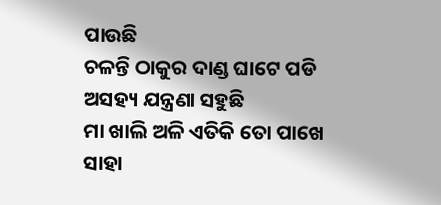ପାଉଛି
ଚଳନ୍ତି ଠାକୁର ଦାଣ୍ଡ ଘାଟେ ପଡି
ଅସହ୍ୟ ଯନ୍ତ୍ରଣା ସହୁଛି
ମା ଖାଲି ଅଳି ଏତିକି ତୋ ପାଖେ
ସାହା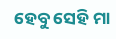ହେବୁ ସେହି ମା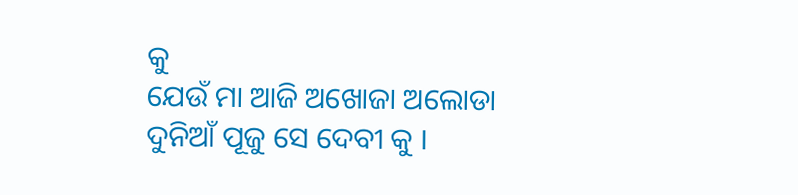କୁ
ଯେଉଁ ମା ଆଜି ଅଖୋଜା ଅଲୋଡା
ଦୁନିଆଁ ପୂଜୁ ସେ ଦେବୀ କୁ ।